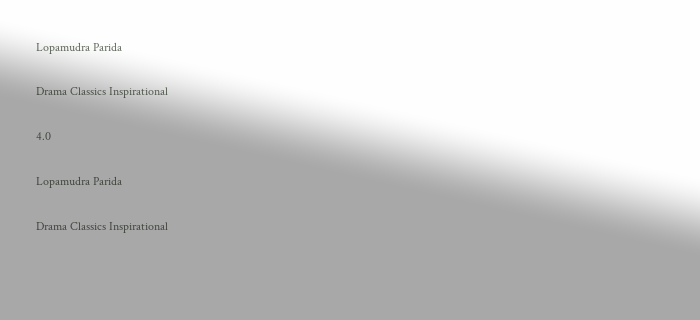Lopamudra Parida

Drama Classics Inspirational

4.0

Lopamudra Parida

Drama Classics Inspirational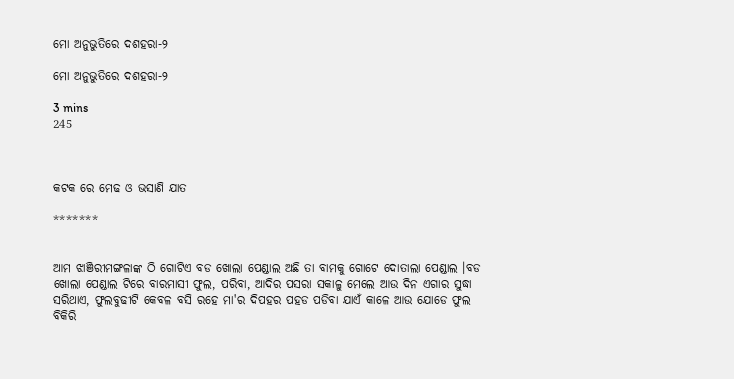ମୋ ଅନୁଭୁତିରେ ଦଶହରା-୨

ମୋ ଅନୁଭୁତିରେ ଦଶହରା-୨

3 mins
245



କଟକ ରେ ମେଢ ଓ ଭସାଣି ଯାତ

*******


ଆମ ଝାଞିରୀମଙ୍ଗଳାଙ୍କ ଠି ଗୋଟିଏ ବଡ ଖୋଲା ପେଣ୍ଡାଲ ଅଛି ତା ବାମକୁ ଗୋଟେ ଦୋତାଲା ପେଣ୍ଡାଲ ।ବଡ ଖୋଲା ପେଣ୍ଡାଲ ଟିରେ ବାରମାସୀ ଫୁଲ, ପରିବା, ଆଦିର ପସରା ସକାଳୁ ମେଲେ ଆଉ ଦିନ ଏଗାର ସୁଦ୍ଧା ସରିଥାଏ, ଫୁଲବୁଢୀଟି କେବଳ ବସି ରହେ ମା'ର ଦିପହର ପହଡ ପଡିବା ଯାଏଁ କାଳେ ଆଉ ଯୋଡେ ଫୁଲ ବିକିରି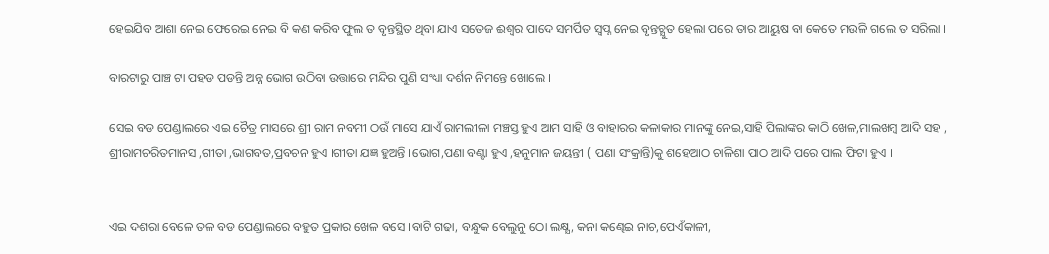ହେଇଯିବ ଆଶା ନେଇ ଫେରେଇ ନେଇ ବି କଣ କରିବ ଫୁଲ ତ ବୃନ୍ତସ୍ଥିତ ଥିବା ଯାଏ ସତେଜ ଈଶ୍ବର ପାଦେ ସମର୍ପିତ ସ୍ବପ୍ନ ନେଇ ବୃନ୍ତଚ୍ଯୁତ ହେଲା ପରେ ତାର ଆୟୁଷ ବା କେତେ ମଉଳି ଗଲେ ତ ସରିଲା ।

ବାରଟାରୁ ପାଞ୍ଚ ଟା ପହଡ ପଡନ୍ତି ଅନ୍ନ ଭୋଗ ଉଠିବା ଉତ୍ତାରେ ମନ୍ଦିର ପୁଣି ସଂଧ୍ୟା ଦର୍ଶନ ନିମନ୍ତେ ଖୋଲେ ।

ସେଇ ବଡ ପେଣ୍ଡାଲରେ ଏଇ ଚୈତ୍ର ମାସରେ ଶ୍ରୀ ରାମ ନବମୀ ଠଉଁ ମାସେ ଯାଏଁ ରାମଲୀଳା ମଞ୍ଚସ୍ତ ହୁଏ ଆମ ସାହି ଓ ବାହାରର କଳାକାର ମାନଙ୍କୁ ନେଇ,ସାହି ପିଲାଙ୍କର କାଠି ଖେଳ,ମାଲଖମ୍ବ ଆଦି ସହ , ଶ୍ରୀରାମଚରିତମାନସ ,ଗୀତା ,ଭାଗବତ,ପ୍ରବଚନ ହୁଏ ।ଗୀତା ଯଜ୍ଞ ହୁଅନ୍ତି ।ଭୋଗ,ପଣା ବଣ୍ଟା ହୁଏ ,ହନୁମାନ ଜୟନ୍ତୀ ( ପଣା ସଂକ୍ରାନ୍ତି)କୁ ଶହେଆଠ ଚାଳିଶା ପାଠ ଆଦି ପରେ ପାଲ ଫିଟା ହୁଏ ।


ଏଇ ଦଶରା ବେଳେ ତଳ ବଡ ପେଣ୍ଡାଲରେ ବହୁତ ପ୍ରକାର ଖେଳ ବସେ ।ବାଟି ଗଢା, ବନ୍ଧୁକ ବେଲୁନୁ ଠୋ ଲକ୍ଷ୍ଯ, କନା କଣ୍ଢେଇ ନାଚ,ପେଏଁକାଳୀ,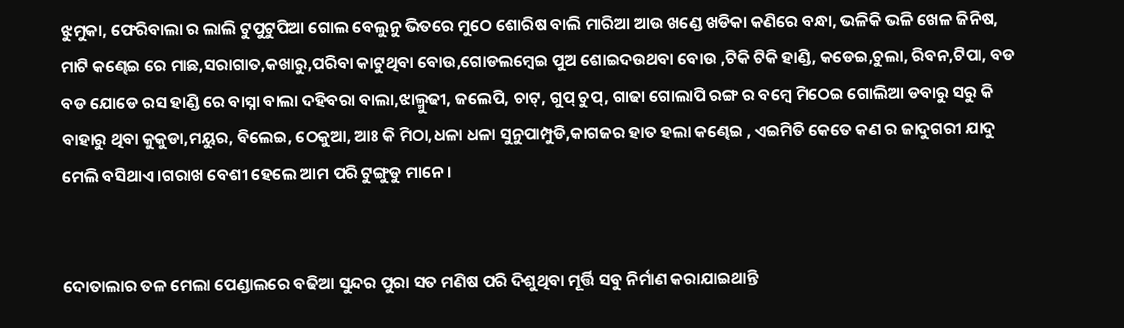ଝୁମୁକା, ଫେରିବାଲା ର ଲାଲି ଟୁପୁଟୁପିଆ ଗୋଲ ବେଲୁନୁ ଭିତରେ ମୁଠେ ଶୋରିଷ ବାଲି ମାରିଆ ଆଉ ଖଣ୍ଡେ ଖଡିକା କଣିରେ ବନ୍ଧା, ଭଳିକି ଭଳି ଖେଳ ଜିନିଷ, ମାଟି କଣ୍ଢେଇ ରେ ମାଛ,ସରାଗାତ,କଖାରୁ,ପରିବା କାଟୁଥିବା ବୋଉ,ଗୋଡଲମ୍ବେଇ ପୁଅ ଶୋଇଦଉଥବା ବୋଉ ,ଟିକି ଟିକି ହାଣ୍ଡି, କଡେଇ,ଚୁଲା, ରିବନ,ଟିପା, ବଡ ବଡ ଯୋଡେ ରସ ହାଣ୍ଡି ରେ ବାସ୍ନା ବାଲା ଦହିବରା ବାଲା,ଝାଲ୍ମୁଢୀ, ଜଲେପି, ଚାଟ୍, ଗୁପ୍ ଚୁପ୍, ଗାଢା ଗୋଲାପି ରଙ୍ଗ ର ବମ୍ବେ ମିଠେଇ ଗୋଲିଆ ଡବାରୁ ସରୁ କି ବାହାରୁ ଥିବା କୁକୁଡା,ମୟୁର, ବିଲେଇ, ଠେକୁଆ, ଆଃ କି ମିଠା,ଧଳା ଧଳା ସୁନୁପାମ୍ପୁଡି,କାଗଜର ହାତ ହଲା କଣ୍ଢେଇ , ଏଇମିତି କେତେ କଣ ର ଜାଦୁଗରୀ ଯାଦୁ ମେଲି ବସିଥାଏ ।ଗରାଖ ବେଶୀ ହେଲେ ଆମ ପରି ଟୁଙ୍ଗୁଡୁ ମାନେ ।


ଦୋତାଲାର ତଳ ମେଲା ପେଣ୍ଡାଲରେ ବଢିଆ ସୁନ୍ଦର ପୁରା ସତ ମଣିଷ ପରି ଦିଶୁଥିବା ମୂର୍ତ୍ତି ସବୁ ନିର୍ମାଣ କରାଯାଇଥାନ୍ତି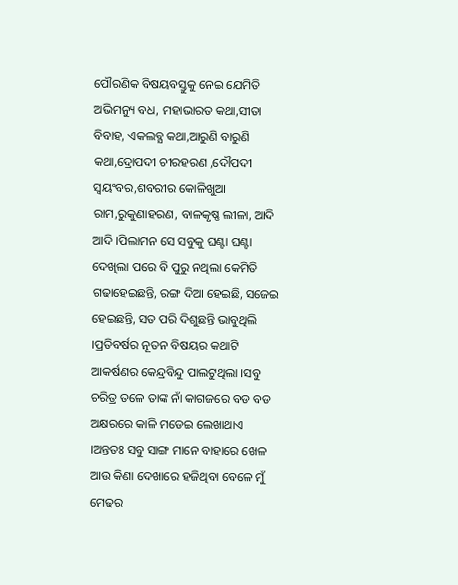ପୌରଣିକ ବିଷୟବସ୍ତୁକୁ ନେଇ ଯେମିତି ଅଭିମନ୍ୟୁ ବଧ, ମହାଭାରତ କଥା,ସୀତା ବିବାହ, ଏକଲବ୍ଯ କଥା,ଆରୁଣି ବାରୁଣି କଥା,ଦ୍ରୋପଦୀ ଚୀରହରଣ ,ଦୌପଦୀ ସ୍ବୟଂବର,ଶବରୀର କୋଳିଖୁଆ ରାମ,ରୁକୁଣାହରଣ, ବାଳକୃଷ୍ଣ ଲୀଳା, ଆଦି ଆଦି ।ପିଲାମନ ସେ ସବୁକୁ ଘଣ୍ଟା ଘଣ୍ଟା ଦେଖିଲା ପରେ ବି ପୁରୁ ନଥିଲା କେମିତି ଗଢାହେଇଛନ୍ତି, ରଙ୍ଗ ଦିଆ ହେଇଛି, ସଜେଇ ହେଇଛନ୍ତି, ସତ ପରି ଦିଶୁଛନ୍ତି ଭାବୁଥିଲି ।ପ୍ରତିବର୍ଷର ନୂତନ ବିଷୟର କଥାଟି ଆକର୍ଷଣର କେନ୍ଦ୍ରବିନ୍ଦୁ ପାଲଟୁଥିଲା ।ସବୁ ଚରିତ୍ର ତଳେ ତାଙ୍କ ନାଁ କାଗଜରେ ବଡ ବଡ ଅକ୍ଷରରେ କାଳି ମଡେଇ ଲେଖାଥାଏ ।ଅନ୍ତତଃ ସବୁ ସାଙ୍ଗ ମାନେ ବାହାରେ ଖେଳ ଆଉ କିଣା ଦେଖାରେ ହଜିଥିବା ବେଳେ ମୁଁ ମେଢର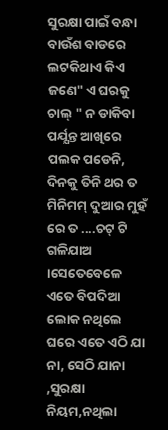ସୁରକ୍ଷା ପାଇଁ ବନ୍ଧା ବାଉଁଶ ବାଡରେ ଲଟକିଥାଏ କିଏ ଜଣେ" ଏ ଘରକୁ ଚାଲ୍ " ନ ଡାକିବା ପର୍ଯ୍ଯନ୍ତ ଆଖିରେ ପଲକ ପଡେନି, ଦିନକୁ ତିନି ଥର ତ ମିନିମମ୍ ଦୁଆର ମୁହଁ ରେ ତ ....ଚଟ୍ ଟି ଗଳିଯାଅ ।ସେତେବେଳେ ଏତେ ବିପଦିଆ ଲୋକ ନଥିଲେ ଘରେ ଏତେ ଏଠି ଯା ନା, ସେଠି ଯାନା ,ସୁରକ୍ଷା ନିୟମ,ନଥିଲା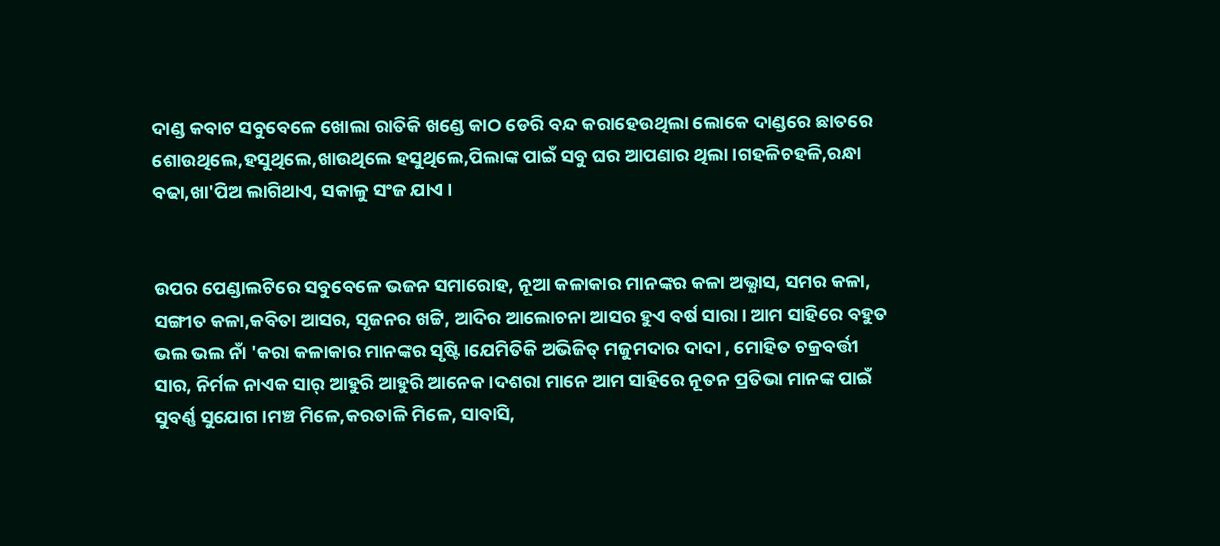ଦାଣ୍ଡ କବାଟ ସବୁବେଳେ ଖୋଲା ରାତିକି ଖଣ୍ଡେ କାଠ ଡେରି ବନ୍ଦ କରାହେଉଥିଲା ଲୋକେ ଦାଣ୍ଡରେ ଛାତରେ ଶୋଉଥିଲେ,ହସୁଥିଲେ,ଖାଉଥିଲେ ହସୁଥିଲେ,ପିଲାଙ୍କ ପାଇଁ ସବୁ ଘର ଆପଣାର ଥିଲା ।ଗହଳିଚହଳି,ରନ୍ଧା ବଢା,ଖା'ପିଅ ଲାଗିଥାଏ, ସକାଳୁ ସଂଜ ଯାଏ ।


ଉପର ପେଣ୍ଡାଲଟିରେ ସବୁବେଳେ ଭଜନ ସମାରୋହ, ନୂଆ କଳାକାର ମାନଙ୍କର କଳା ଅଭ୍ଯାସ, ସମର କଳା, ସଙ୍ଗୀତ କଳା,କବିତା ଆସର, ସୃଜନର ଖଟ୍ଟି, ଆଦିର ଆଲୋଚନା ଆସର ହୁଏ ବର୍ଷ ସାରା। ଆମ ସାହିରେ ବହୁତ ଭଲ ଭଲ ନାଁ 'କରା କଳାକାର ମାନଙ୍କର ସୃଷ୍ଟି ।ଯେମିତିକି ଅଭିଜିତ୍ ମଜୁମଦାର ଦାଦା , ମୋହିତ ଚକ୍ରବର୍ତ୍ତୀ ସାର, ନିର୍ମଳ ନାଏକ ସାର୍ ଆହୁରି ଆହୁରି ଆନେକ ।ଦଶରା ମାନେ ଆମ ସାହିରେ ନୂତନ ପ୍ରତିଭା ମାନଙ୍କ ପାଇଁ ସୁବର୍ଣ୍ଣ ସୁଯୋଗ ।ମଞ୍ଚ ମିଳେ,କରତାଳି ମିଳେ, ସାବାସି,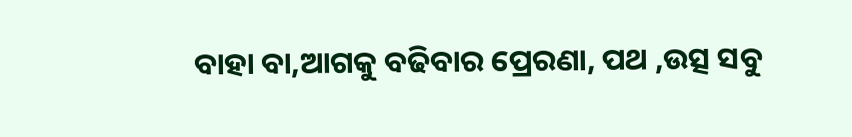ବାହା ବା,ଆଗକୁ ବଢିବାର ପ୍ରେରଣା, ପଥ ,ଉତ୍ସ ସବୁ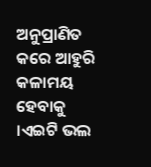ଅନୁପ୍ରାଣିତ କରେ ଆହୁରି କଳାମୟ ହେବାକୁ ।ଏଇଟି ଭଲ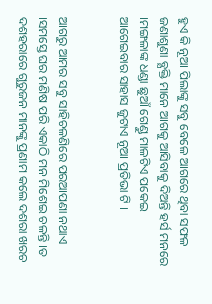ହୁଏ କି ନୂଆ ପିଲାଙ୍କୁ ସବୁ ବେଳେ ଆଗରେ ଥିବା ସଫଳ ଜଣାଶୁଣା ବ୍ଯକ୍ତି ମାନେ ଆଗକୁ ଆସିବାକୁ ଦିଅନ୍ତି ହର୍ସ ମନରେ ।ମଙ୍ଗଳାଙ୍କ ଧଣ୍ଡା ଛୁଆଁ ଗେଣ୍ଡୁ ମାଳଟିଏ ପକେଇ ଆଗେଇବାର ସାହାସ ଜୁଟାଏ ନୂଆ ପ୍ରତିଭା ଟି ।


ଆଗରୁ ଆମର ସବୁ ସାହିଚଳଣିରେ ପରଆପଣା ନଥାଏ ।ସମସ୍ତେ ଘର ମଣିଷ ପରି ଏକାଠି ମନ ମିଶେଇ ଚଳନ୍ତି ।ତ ଦଶହରାରେ ଗୁରୁଜନ ମାନଙ୍କୁ ପ୍ରଣାମ କଲେ ଦଶରା ଖରଚ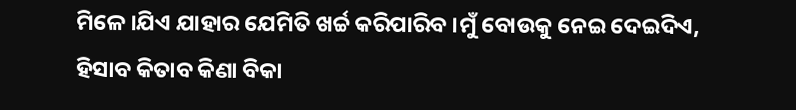ମିଳେ ।ଯିଏ ଯାହାର ଯେମିତି ଖର୍ଚ୍ଚ କରିପାରିବ ।ମୁଁ ବୋଉକୁ ନେଇ ଦେଇଦିଏ, ହିସାବ କିତାବ କିଣା ବିକା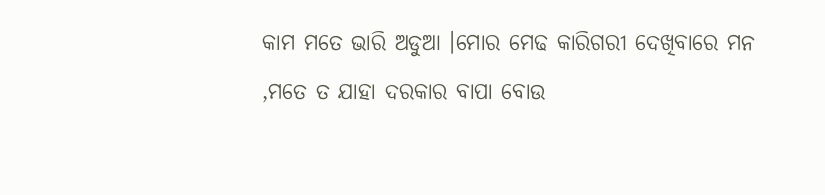କାମ ମତେ ଭାରି ଅଡୁଆ ।ମୋର ମେଢ କାରିଗରୀ ଦେଖିବାରେ ମନ ,ମତେ ତ ଯାହା ଦରକାର ବାପା ବୋଉ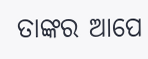ତାଙ୍କର ଆପେ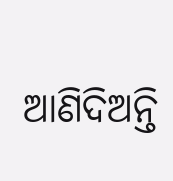ଆଣିଦିଅନ୍ତି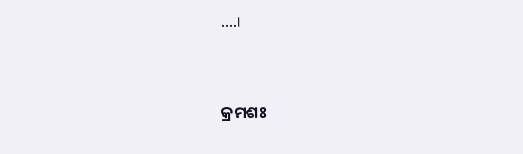....।


କ୍ରମଶଃ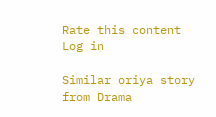Rate this content
Log in

Similar oriya story from Drama